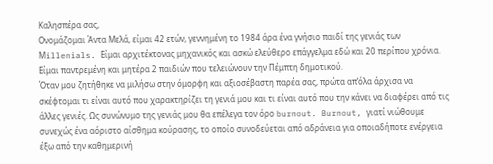Καλησπέρα σας,
Ονομάζομαι Άντα Μελά, είμαι 42 ετών, γεννημένη το 1984 άρα ένα γνήσιο παιδί της γενιάς των Μillenials. Είμαι αρχιτέκτονας μηχανικός και ασκώ ελεύθερο επάγγελμα εδώ και 20 περίπου χρόνια. Είμαι παντρεμένη και μητέρα 2 παιδιών που τελειώνουν την Πέμπτη δημoτικού.
Όταν μου ζητήθηκε να μιλήσω στην όμορφη και αξιοσέβαστη παρέα σας, πρώτα απ’όλα άρχισα να σκέφτομαι τι είναι αυτό που χαρακτηρίζει τη γενιά μου και τι είναι αυτό που την κάνει να διαφέρει από τις άλλες γενιές. Ως συνώνυμο της γενιάς μου θα επέλεγα τον όρο burnout. Burnout, γιατί νιώθουμε συνεχώς ένα αόριστο αίσθημα κούρασης, το οποίο συνοδεύεται από αδράνεια για οποιαδήποτε ενέργεια έξω από την καθημερινή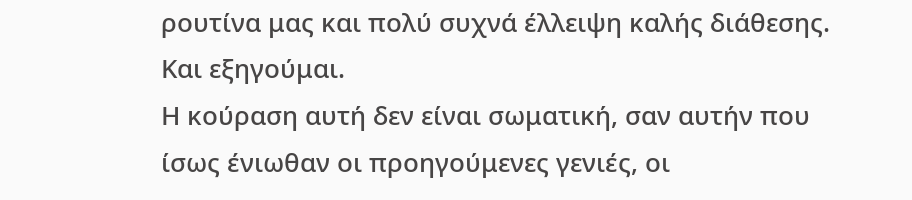ρουτίνα μας και πολύ συχνά έλλειψη καλής διάθεσης. Και εξηγούμαι.
Η κούραση αυτή δεν είναι σωματική, σαν αυτήν που ίσως ένιωθαν οι προηγούμενες γενιές, οι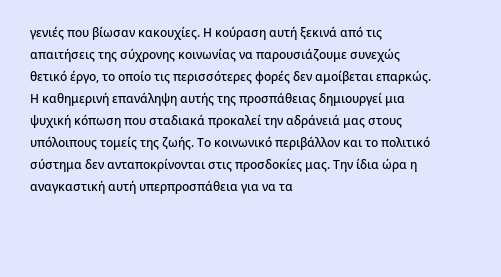γενιές που βίωσαν κακουχίες. Η κούραση αυτή ξεκινά από τις απαιτήσεις της σύχρονης κοινωνίας να παρουσιάζουμε συνεχώς θετικό έργο, το οποίο τις περισσότερες φορές δεν αμοίβεται επαρκώς.
Η καθημερινή επανάληψη αυτής της προσπάθειας δημιουργεί μια ψυχική κόπωση που σταδιακά προκαλεί την αδράνειά μας στους υπόλοιπους τομείς της ζωής. Το κοινωνικό περιβάλλον και το πολιτικό σύστημα δεν ανταποκρίνονται στις προσδοκίες μας. Την ίδια ώρα η αναγκαστική αυτή υπερπροσπάθεια για να τα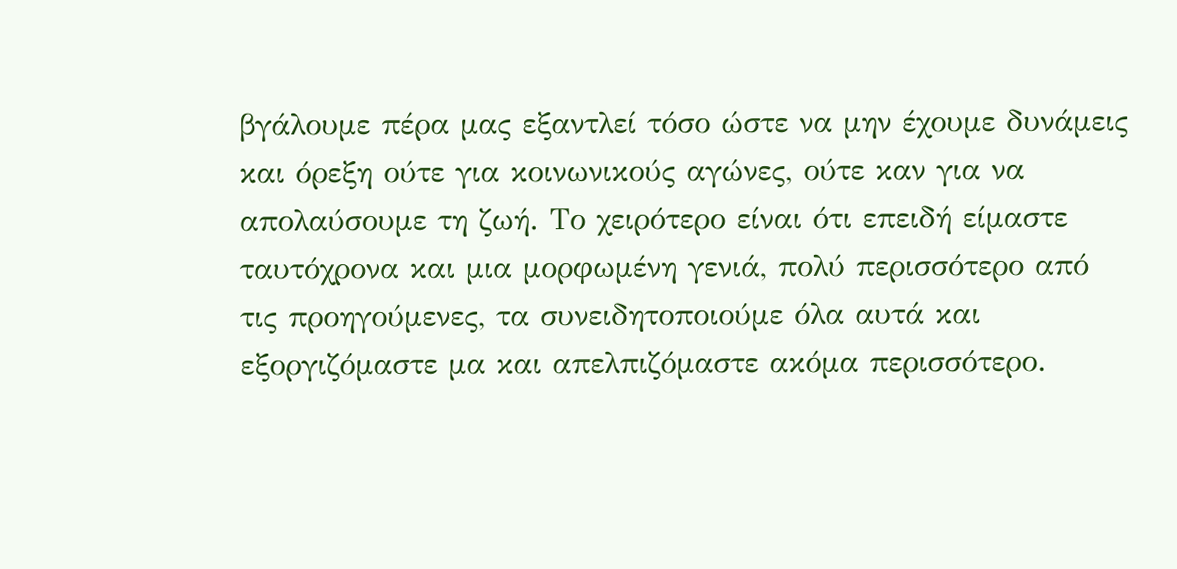βγάλουμε πέρα μας εξαντλεί τόσο ώστε να μην έχουμε δυνάμεις και όρεξη ούτε για κοινωνικούς αγώνες, ούτε καν για να απολαύσουμε τη ζωή. Το χειρότερο είναι ότι επειδή είμαστε ταυτόχρονα και μια μορφωμένη γενιά, πολύ περισσότερο από τις προηγούμενες, τα συνειδητοποιούμε όλα αυτά και εξοργιζόμαστε μα και απελπιζόμαστε ακόμα περισσότερο.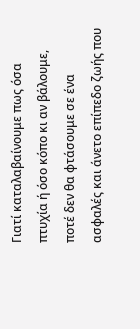Γιατί καταλαβαίνουμε πως όσα πτυχία ή όσο κόπο κι αν βάλουμε, ποτέ δεν θα φτάσουμε σε ένα ασφαλές και άνετο επίπεδο ζωής που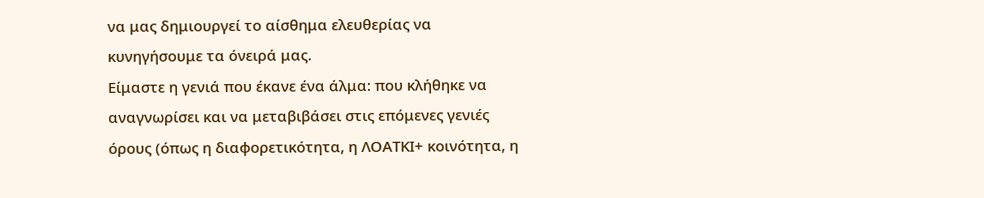να μας δημιουργεί το αίσθημα ελευθερίας να κυνηγήσουμε τα όνειρά μας.
Είμαστε η γενιά που έκανε ένα άλμα: που κλήθηκε να αναγνωρίσει και να μεταβιβάσει στις επόμενες γενιές όρους (όπως η διαφορετικότητα, η ΛΟΑΤΚΙ+ κοινότητα, η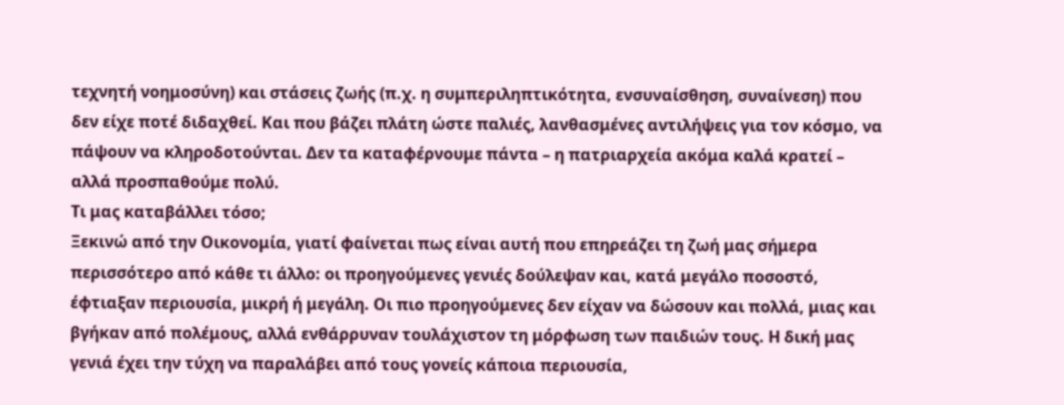τεχνητή νοημοσύνη) και στάσεις ζωής (π.χ. η συμπεριληπτικότητα, ενσυναίσθηση, συναίνεση) που δεν είχε ποτέ διδαχθεί. Και που βάζει πλάτη ώστε παλιές, λανθασμένες αντιλήψεις για τον κόσμο, να πάψουν να κληροδοτούνται. Δεν τα καταφέρνουμε πάντα – η πατριαρχεία ακόμα καλά κρατεί – αλλά προσπαθούμε πολύ.
Τι μας καταβάλλει τόσο;
Ξεκινώ από την Οικονομία, γιατί φαίνεται πως είναι αυτή που επηρεάζει τη ζωή μας σήμερα περισσότερο από κάθε τι άλλο: οι προηγούμενες γενιές δούλεψαν και, κατά μεγάλο ποσοστό, έφτιαξαν περιουσία, μικρή ή μεγάλη. Οι πιο προηγούμενες δεν είχαν να δώσουν και πολλά, μιας και βγήκαν από πολέμους, αλλά ενθάρρυναν τουλάχιστον τη μόρφωση των παιδιών τους. Η δική μας γενιά έχει την τύχη να παραλάβει από τους γονείς κάποια περιουσία,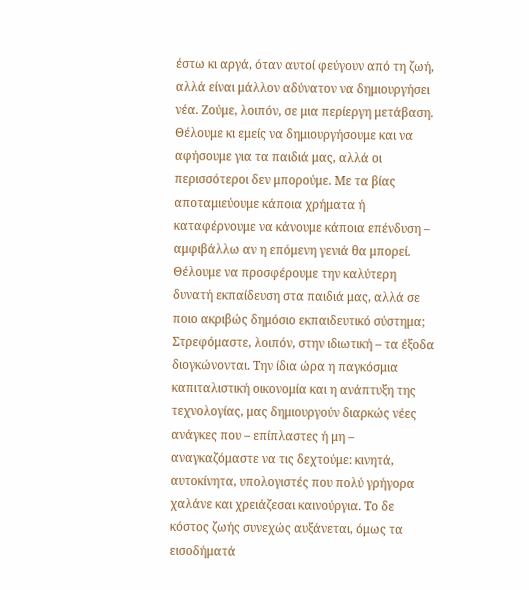έστω κι αργά, όταν αυτοί φεύγουν από τη ζωή, αλλά είναι μάλλον αδύνατον να δημιουργήσει νέα. Ζούμε, λοιπόν, σε μια περίεργη μετάβαση. Θέλουμε κι εμείς να δημιουργήσουμε και να αφήσουμε για τα παιδιά μας, αλλά οι περισσότεροι δεν μπορούμε. Με τα βίας αποταμιεύουμε κάποια χρήματα ή καταφέρνουμε να κάνουμε κάποια επένδυση – αμφιβάλλω αν η επόμενη γενιά θα μπορεί.
Θέλουμε να προσφέρουμε την καλύτερη δυνατή εκπαίδευση στα παιδιά μας, αλλά σε ποιο ακριβώς δημόσιο εκπαιδευτικό σύστημα; Στρεφόμαστε, λοιπόν, στην ιδιωτική – τα έξοδα διογκώνονται. Την ίδια ώρα η παγκόσμια καπιταλιστική οικονομία και η ανάπτυξη της τεχνολογίας, μας δημιουργούν διαρκώς νέες ανάγκες που – επίπλαστες ή μη – αναγκαζόμαστε να τις δεχτούμε: κινητά, αυτοκίνητα, υπολογιστές που πολύ γρήγορα χαλάνε και χρειάζεσαι καινούργια. Το δε κόστος ζωής συνεχώς αυξάνεται, όμως τα εισοδήματά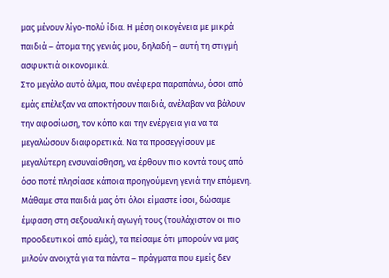μας μένουν λίγο-πολύ ίδια. Η μέση οικογένεια με μικρά παιδιά – άτομα της γενιάς μου, δηλαδή – αυτή τη στιγμή ασφυκτιά οικονομικά.
Στο μεγάλο αυτό άλμα, που ανέφερα παραπάνω, όσοι από εμάς επέλεξαν να αποκτήσουν παιδιά, ανέλαβαν να βάλουν την αφοσίωση, τον κόπο και την ενέργεια για να τα μεγαλώσουν διαφορετικά. Να τα προσεγγίσουν με μεγαλύτερη ενσυναίσθηση, να έρθουν πιο κοντά τους από όσο ποτέ πλησίασε κάποια προηγούμενη γενιά την επόμενη. Μάθαμε στα παιδιά μας ότι όλοι είμαστε ίσοι, δώσαμε έμφαση στη σεξουαλική αγωγή τους (τουλάχιστον οι πιο προοδευτικοί από εμάς), τα πείσαμε ότι μπορούν να μας μιλούν ανοιχτά για τα πάντα – πράγματα που εμείς δεν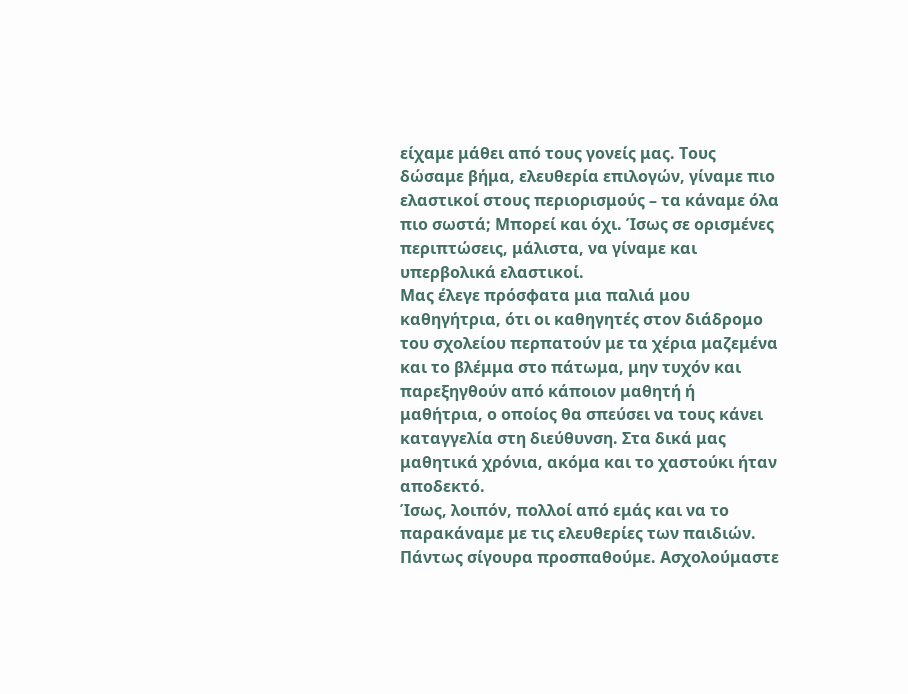είχαμε μάθει από τους γονείς μας. Τους δώσαμε βήμα, ελευθερία επιλογών, γίναμε πιο ελαστικοί στους περιορισμούς – τα κάναμε όλα πιο σωστά; Μπορεί και όχι. Ίσως σε ορισμένες περιπτώσεις, μάλιστα, να γίναμε και υπερβολικά ελαστικοί.
Μας έλεγε πρόσφατα μια παλιά μου καθηγήτρια, ότι οι καθηγητές στον διάδρομο του σχολείου περπατούν με τα χέρια μαζεμένα και το βλέμμα στο πάτωμα, μην τυχόν και παρεξηγθούν από κάποιον μαθητή ή μαθήτρια, ο οποίος θα σπεύσει να τους κάνει καταγγελία στη διεύθυνση. Στα δικά μας μαθητικά χρόνια, ακόμα και το χαστούκι ήταν αποδεκτό.
Ίσως, λοιπόν, πολλοί από εμάς και να το παρακάναμε με τις ελευθερίες των παιδιών. Πάντως σίγουρα προσπαθούμε. Ασχολούμαστε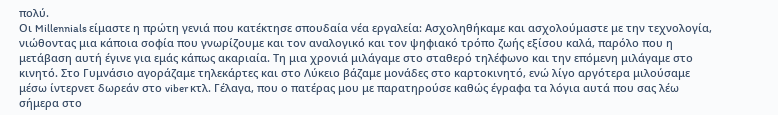πολύ.
Οι Millennials είμαστε η πρώτη γενιά που κατέκτησε σπουδαία νέα εργαλεία: Ασχοληθήκαμε και ασχολούμαστε με την τεχνολογία, νιώθοντας μια κάποια σοφία που γνωρίζουμε και τον αναλογικό και τον ψηφιακό τρόπο ζωής εξίσου καλά, παρόλο που η μετάβαση αυτή έγινε για εμάς κάπως ακαριαία. Τη μια χρονιά μιλάγαμε στο σταθερό τηλέφωνο και την επόμενη μιλάγαμε στο κινητό. Στο Γυμνάσιο αγοράζαμε τηλεκάρτες και στο Λύκειο βάζαμε μονάδες στο καρτοκινητό, ενώ λίγο αργότερα μιλούσαμε μέσω ίντερνετ δωρεάν στο viber κτλ. Γέλαγα, που ο πατέρας μου με παρατηρούσε καθώς έγραφα τα λόγια αυτά που σας λέω σήμερα στο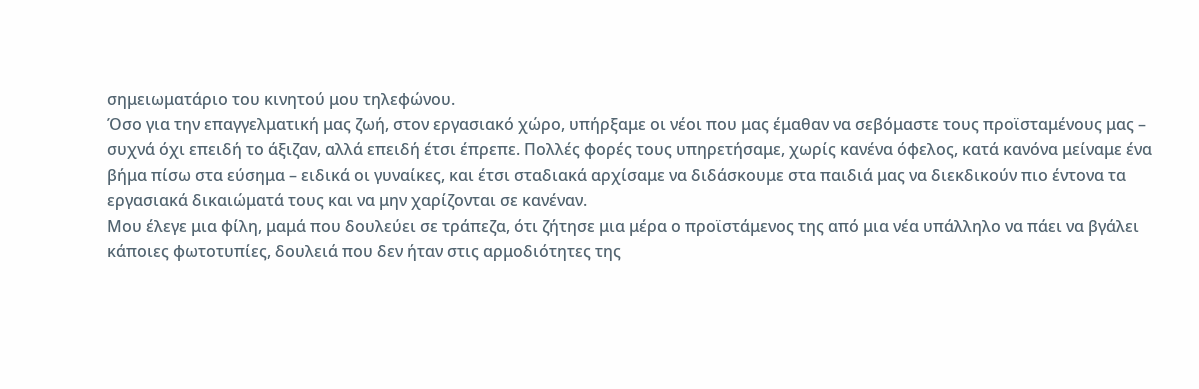σημειωματάριο του κινητού μου τηλεφώνου.
Όσο για την επαγγελματική μας ζωή, στον εργασιακό χώρο, υπήρξαμε οι νέοι που μας έμαθαν να σεβόμαστε τους προϊσταμένους μας – συχνά όχι επειδή το άξιζαν, αλλά επειδή έτσι έπρεπε. Πολλές φορές τους υπηρετήσαμε, χωρίς κανένα όφελος, κατά κανόνα μείναμε ένα βήμα πίσω στα εύσημα – ειδικά οι γυναίκες, και έτσι σταδιακά αρχίσαμε να διδάσκουμε στα παιδιά μας να διεκδικούν πιο έντονα τα εργασιακά δικαιώματά τους και να μην χαρίζονται σε κανέναν.
Μου έλεγε μια φίλη, μαμά που δουλεύει σε τράπεζα, ότι ζήτησε μια μέρα ο προϊστάμενος της από μια νέα υπάλληλο να πάει να βγάλει κάποιες φωτοτυπίες, δουλειά που δεν ήταν στις αρμοδιότητες της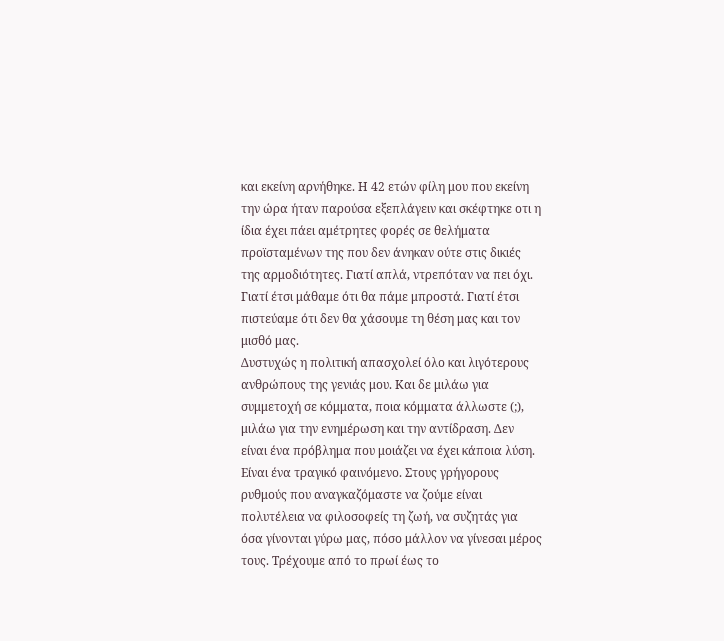και εκείνη αρνήθηκε. Η 42 ετών φίλη μου που εκείνη την ώρα ήταν παρούσα εξεπλάγειν και σκέφτηκε οτι η ίδια έχει πάει αμέτρητες φορές σε θελήματα προϊσταμένων της που δεν άνηκαν ούτε στις δικιές της αρμοδιότητες. Γιατί απλά, ντρεπόταν να πει όχι. Γιατί έτσι μάθαμε ότι θα πάμε μπροστά. Γιατί έτσι πιστεύαμε ότι δεν θα χάσουμε τη θέση μας και τον μισθό μας.
Δυστυχώς η πολιτική απασχολεί όλο και λιγότερους ανθρώπους της γενιάς μου. Και δε μιλάω για συμμετοχή σε κόμματα, ποια κόμματα άλλωστε (;), μιλάω για την ενημέρωση και την αντίδραση. Δεν είναι ένα πρόβλημα που μοιάζει να έχει κάποια λύση. Είναι ένα τραγικό φαινόμενο. Στους γρήγορους ρυθμούς που αναγκαζόμαστε να ζούμε είναι πολυτέλεια να φιλοσοφείς τη ζωή, να συζητάς για όσα γίνονται γύρω μας, πόσο μάλλον να γίνεσαι μέρος τους. Τρέχουμε από το πρωί έως το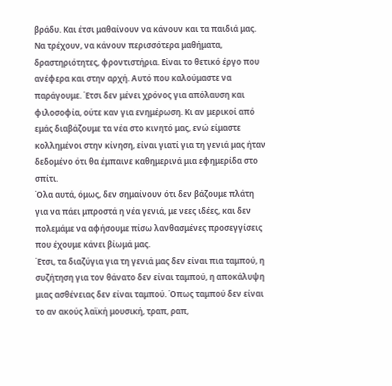βράδυ. Και έτσι μαθαίνουν να κάνουν και τα παιδιά μας. Να τρέχουν, να κάνουν περισσότερα μαθήματα, δραστηριότητες, φροντιστήρια. Είναι το θετικό έργο που ανέφερα και στην αρχή. Αυτό που καλούμαστε να παράγουμε. Έτσι δεν μένει χρόνος για απόλαυση και φιλοσοφία, ούτε καν για ενημέρωση. Κι αν μερικοί από εμάς διαβάζουμε τα νέα στο κινητό μας, ενώ είμαστε κολλημένοι στην κίνηση, είναι γιατί για τη γενιά μας ήταν δεδομένο ότι θα έμπαινε καθημερινά μια εφημερίδα στο σπίτι.
Όλα αυτά, όμως, δεν σημαίνουν ότι δεν βάζουμε πλάτη για να πάει μπροστά η νέα γενιά, με νεες ιδέες, και δεν πολεμάμε να αφήσουμε πίσω λανθασμένες προσεγγίσεις που έχουμε κάνει βίωμά μας.
Έτσι, τα διαζύγια για τη γενιά μας δεν είναι πια ταμπού, η συζήτηση για τον θάνατο δεν είναι ταμπού, η αποκάλυψη μιας ασθένειας δεν είναι ταμπού. Όπως ταμπού δεν είναι το αν ακούς λαϊκή μουσική, τραπ, ραπ,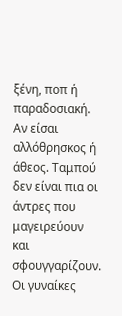ξένη, ποπ ή παραδοσιακή. Αν είσαι αλλόθρησκος ή άθεος. Ταμπού δεν είναι πια οι άντρες που μαγειρεύουν και σφουγγαρίζουν. Οι γυναίκες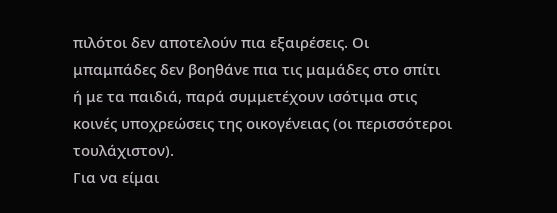πιλότοι δεν αποτελούν πια εξαιρέσεις. Οι μπαμπάδες δεν βοηθάνε πια τις μαμάδες στο σπίτι ή με τα παιδιά, παρά συμμετέχουν ισότιμα στις κοινές υποχρεώσεις της οικογένειας (οι περισσότεροι τουλάχιστον).
Για να είμαι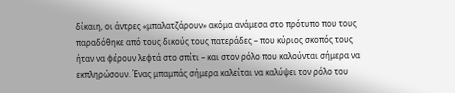δίκαιη, οι άντρες «μπαλατζάρουν» ακόμα ανάμεσα στο πρότυπο που τους παραδόθηκε από τους δικούς τους πατεράδες – που κύριος σκοπός τους ήταν να φέρουν λεφτά στο σπίτι – και στον ρόλο που καλούνται σήμερα να εκπληρώσουν. Ένας μπαμπάς σήμερα καλείται να καλύψει τον ρόλο του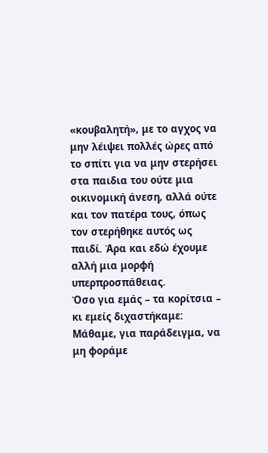«κουβαλητή», με το αγχος να μην λέιψει πολλές ώρες από το σπίτι για να μην στερήσει στα παιδια του ούτε μια οικινομική άνεση, αλλά ούτε και τον πατέρα τους, όπως τον στερήθηκε αυτός ως παιδί. Άρα και εδώ έχουμε αλλή μια μορφή υπερπροσπάθειας.
Όσο για εμάς – τα κορίτσια – κι εμείς διχαστήκαμε: Μάθαμε, για παράδειγμα, να μη φοράμε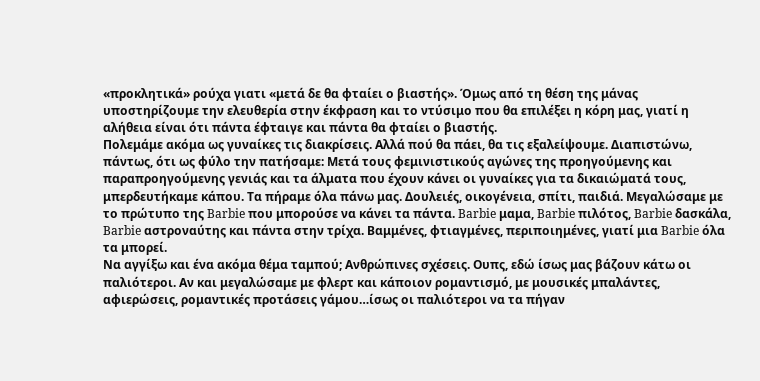«προκλητικά» ρούχα γιατι «μετά δε θα φταίει ο βιαστής». Όμως από τη θέση της μάνας υποστηρίζουμε την ελευθερία στην έκφραση και το ντύσιμο που θα επιλέξει η κόρη μας, γιατί η αλήθεια είναι ότι πάντα έφταιγε και πάντα θα φταίει ο βιαστής.
Πολεμάμε ακόμα ως γυναίκες τις διακρίσεις. Αλλά πού θα πάει, θα τις εξαλείψουμε. Διαπιστώνω, πάντως, ότι ως φύλο την πατήσαμε: Μετά τους φεμινιστικούς αγώνες της προηγούμενης και παραπροηγούμενης γενιάς και τα άλματα που έχουν κάνει οι γυναίκες για τα δικαιώματά τους, μπερδευτήκαμε κάπου. Τα πήραμε όλα πάνω μας. Δουλειές, οικογένεια, σπίτι, παιδιά. Μεγαλώσαμε με το πρώτυπο της Barbie που μπορούσε να κάνει τα πάντα. Barbie μαμα, Barbie πιλότος, Barbie δασκάλα, Barbie αστροναύτης και πάντα στην τρίχα. Βαμμένες, φτιαγμένες, περιποιημένες, γιατί μια Barbie όλα τα μπορεί.
Να αγγίξω και ένα ακόμα θέμα ταμπού; Ανθρώπινες σχέσεις. Ουπς, εδώ ίσως μας βάζουν κάτω οι παλιότεροι. Αν και μεγαλώσαμε με φλερτ και κάποιον ρομαντισμό, με μουσικές μπαλάντες, αφιερώσεις, ρομαντικές προτάσεις γάμου…ίσως οι παλιότεροι να τα πήγαν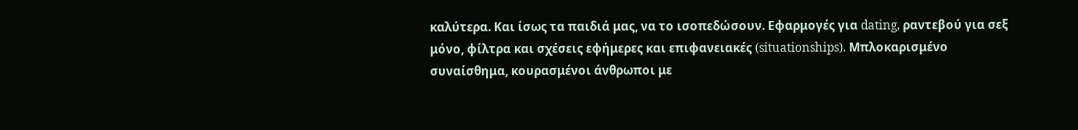καλύτερα. Και ίσως τα παιδιά μας, να το ισοπεδώσουν. Εφαρμογές για dating, ραντεβού για σεξ μόνο, φίλτρα και σχέσεις εφήμερες και επιφανειακές (situationships). Μπλοκαρισμένο συναίσθημα, κουρασμένοι άνθρωποι με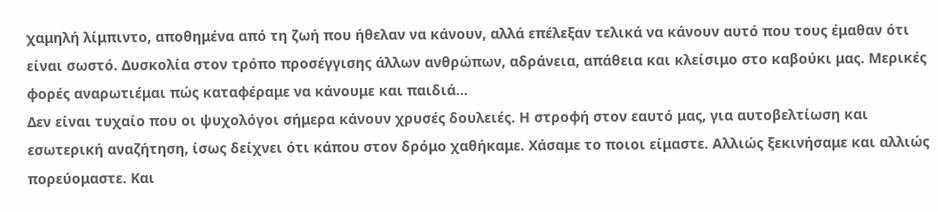χαμηλή λίμπιντο, αποθημένα από τη ζωή που ήθελαν να κάνουν, αλλά επέλεξαν τελικά να κάνουν αυτό που τους έμαθαν ότι είναι σωστό. Δυσκολία στον τρόπο προσέγγισης άλλων ανθρώπων, αδράνεια, απάθεια και κλείσιμο στο καβούκι μας. Μερικές φορές αναρωτιέμαι πώς καταφέραμε να κάνουμε και παιδιά…
Δεν είναι τυχαίο που οι ψυχολόγοι σήμερα κάνουν χρυσές δουλειές. Η στροφή στον εαυτό μας, για αυτοβελτίωση και εσωτερική αναζήτηση, ίσως δείχνει ότι κάπου στον δρόμο χαθήκαμε. Χάσαμε το ποιοι είμαστε. Αλλιώς ξεκινήσαμε και αλλιώς πορεύομαστε. Και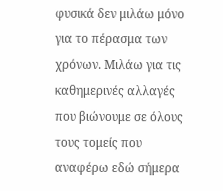φυσικά δεν μιλάω μόνο για το πέρασμα των χρόνων. Μιλάω για τις καθημερινές αλλαγές που βιώνουμε σε όλους τους τομείς που αναφέρω εδώ σήμερα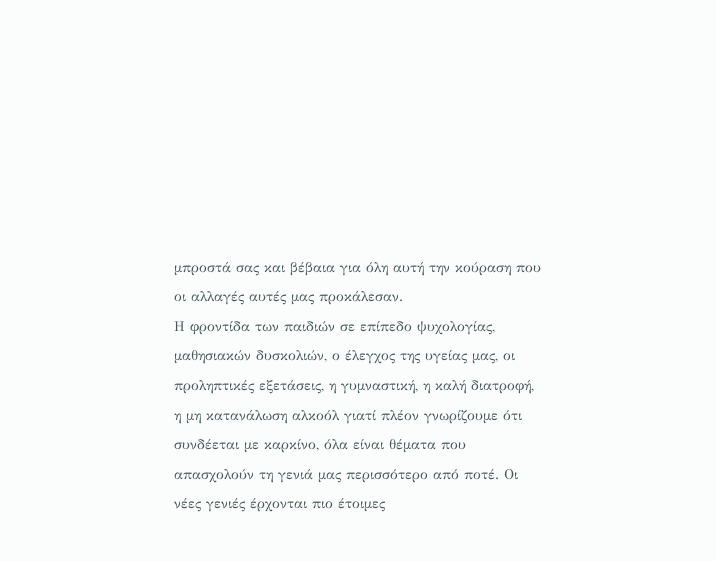μπροστά σας και βέβαια για όλη αυτή την κούραση που οι αλλαγές αυτές μας προκάλεσαν.
Η φροντίδα των παιδιών σε επίπεδο ψυχολογίας, μαθησιακών δυσκολιών, ο έλεγχος της υγείας μας, οι προληπτικές εξετάσεις, η γυμναστική, η καλή διατροφή, η μη κατανάλωση αλκοόλ γιατί πλέον γνωρίζουμε ότι συνδέεται με καρκίνο, όλα είναι θέματα που απασχολούν τη γενιά μας περισσότερο από ποτέ. Οι νέες γενιές έρχονται πιο έτοιμες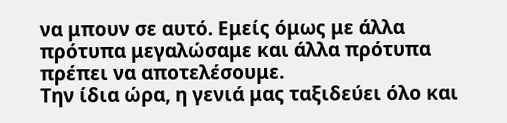να μπουν σε αυτό. Εμείς όμως με άλλα πρότυπα μεγαλώσαμε και άλλα πρότυπα πρέπει να αποτελέσουμε.
Την ίδια ώρα, η γενιά μας ταξιδεύει όλο και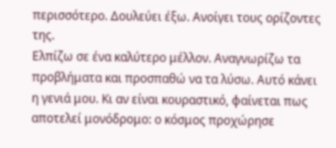περισσότερο. Δουλεύει έξω. Ανοίγει τους ορίζοντες της.
Ελπίζω σε ένα καλύτερο μέλλον. Αναγνωρίζω τα προβλήματα και προσπαθώ να τα λύσω. Αυτό κάνει η γενιά μου. Κι αν είναι κουραστικό, φαίνεται πως αποτελεί μονόδρομο: ο κόσμος προχώρησε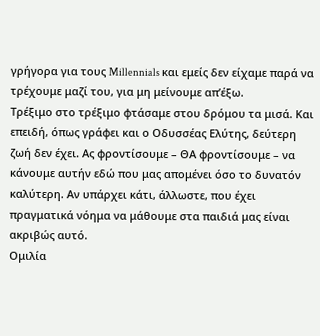γρήγορα για τους Millennials και εμείς δεν είχαμε παρά να τρέχουμε μαζί του, για μη μείνουμε απ’έξω.
Τρέξιμο στο τρέξιμο φτάσαμε στου δρόμου τα μισά. Και επειδή, όπως γράφει και ο Οδυσσέας Ελύτης, δεύτερη ζωή δεν έχει. Ας φροντίσουμε – ΘΑ φροντίσουμε – να κάνουμε αυτήν εδώ που μας απομένει όσο το δυνατόν καλύτερη. Αν υπάρχει κάτι, άλλωστε, που έχει πραγματικά νόημα να μάθουμε στα παιδιά μας είναι ακριβώς αυτό.
Ομιλία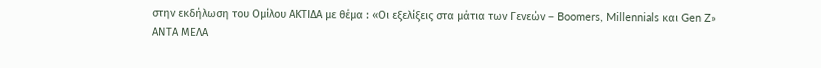στην εκδήλωση του Ομίλου ΑΚΤΙΔΑ με θέμα : «Οι εξελίξεις στα μάτια των Γενεών – Boomers, Millennials και Gen Z»
ΑΝΤΑ ΜΕΛΑ